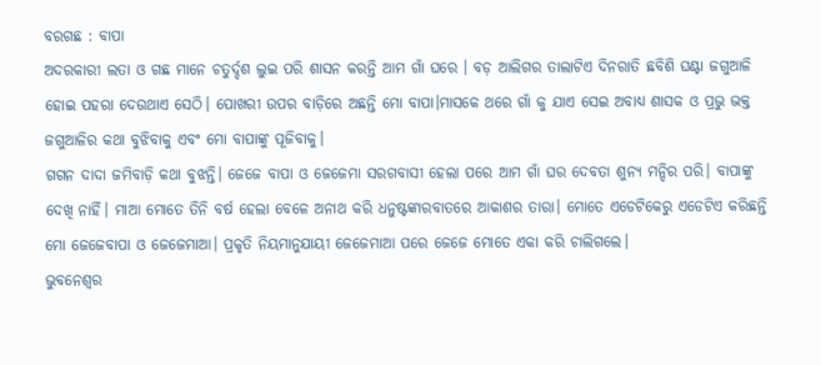ବରଗଛ : ବାପା
ଅଦରକାରୀ ଲତା ଓ ଗଛ ମାନେ ଚତୁର୍ଦ୍ଦଶ ଲୁଇ ପରି ଶାସନ କରନ୍ତି ଆମ ଗାଁ ଘରେ । ବଡ଼ ଆଲିଗର ତାଲାଟିଏ ଦିନରାତି ଛବିଶି ଘଣ୍ଟା ଜଗୁଆଳି ହୋଇ ପହରା ଦେଉଥାଏ ସେଠି। ପୋଖରୀ ଉପର ବାଡ଼ିରେ ଅଛନ୍ତି ମୋ ବାପା।ମାସକେ ଥରେ ଗାଁ କୁ ଯାଏ ସେଇ ଅବାଧ୍ୟ ଶାସକ ଓ ପ୍ରଭୁ ଭକ୍ତ ଜଗୁଆଳିର କଥା ବୁଝିବାକୁ ଏବଂ ମୋ ବାପାଙ୍କୁ ପୂଜିବାକୁ।
ଗଗନ ଦାଦା ଜମିବାଡ଼ି କଥା ବୁଝନ୍ତି। ଜେଜେ ବାପା ଓ ଜେଜେମା ସରଗବାସୀ ହେଲା ପରେ ଆମ ଗାଁ ଘର ଦେବତା ଶୁନ୍ୟ ମନ୍ଦିର ପରି। ବାପାଙ୍କୁ ଦେଖି ନାହିଁ। ମାଆ ମୋତେ ତିନି ବର୍ଷ ହେଲା ବେଳେ ଅନାଥ କରି ଧନୁଷ୍ଟଙ୍କାରବାତରେ ଆକାଶର ତାରା। ମୋତେ ଏଡେଟିକେରୁ ଏଡେଟିଏ କରିଛନ୍ତି ମୋ ଜେଜେବାପା ଓ ଜେଜେମାଆ। ପ୍ରକୃତି ନିୟମାନୁଯାୟୀ ଜେଜେମାଆ ପରେ ଜେଜେ ମୋତେ ଏକା କରି ଚାଲିଗଲେ।
ଭୁବନେଶ୍ବର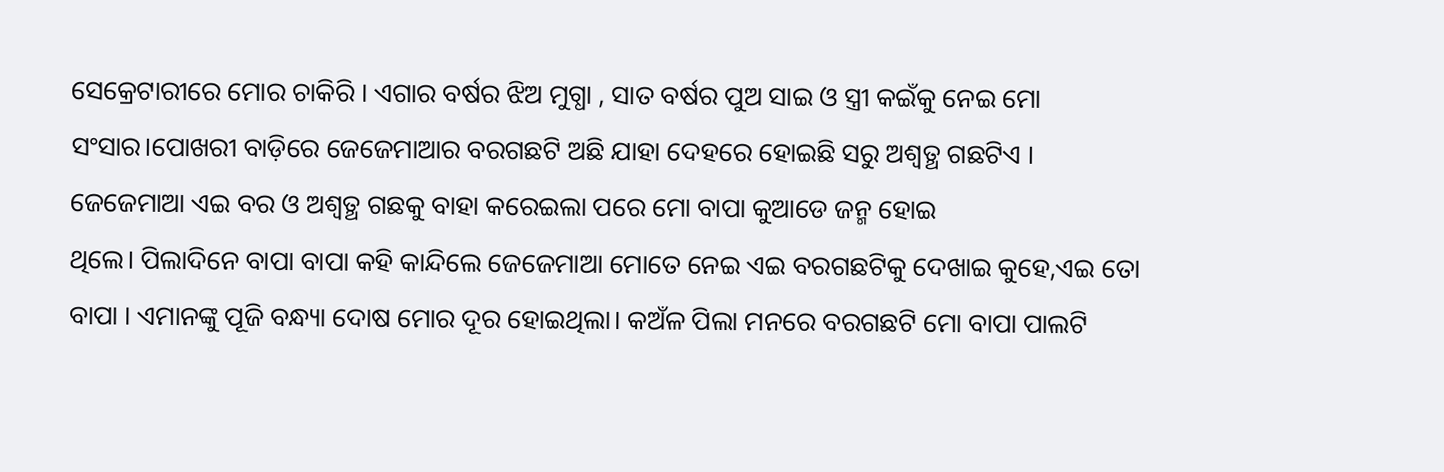ସେକ୍ରେଟାରୀରେ ମୋର ଚାକିରି । ଏଗାର ବର୍ଷର ଝିଅ ମୁଗ୍ଧା , ସାତ ବର୍ଷର ପୁଅ ସାଇ ଓ ସ୍ତ୍ରୀ କଇଁକୁ ନେଇ ମୋ ସଂସାର।ପୋଖରୀ ବାଡ଼ିରେ ଜେଜେମାଆର ବରଗଛଟି ଅଛି ଯାହା ଦେହରେ ହୋଇଛି ସରୁ ଅଶ୍ୱତ୍ଥ ଗଛଟିଏ ।
ଜେଜେମାଆ ଏଇ ବର ଓ ଅଶ୍ୱତ୍ଥ ଗଛକୁ ବାହା କରେଇଲା ପରେ ମୋ ବାପା କୁଆଡେ ଜନ୍ମ ହୋଇ
ଥିଲେ। ପିଲାଦିନେ ବାପା ବାପା କହି କାନ୍ଦିଲେ ଜେଜେମାଆ ମୋତେ ନେଇ ଏଇ ବରଗଛଟିକୁ ଦେଖାଇ କୁହେ,ଏଇ ତୋ ବାପା । ଏମାନଙ୍କୁ ପୂଜି ବନ୍ଧ୍ୟା ଦୋଷ ମୋର ଦୂର ହୋଇଥିଲା। କଅଁଳ ପିଲା ମନରେ ବରଗଛଟି ମୋ ବାପା ପାଲଟି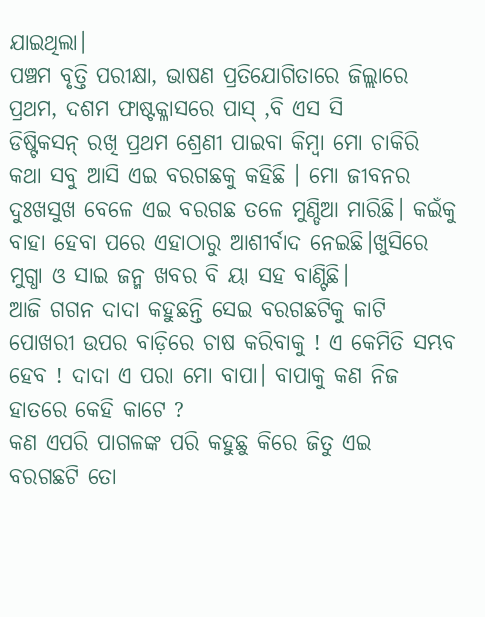ଯାଇଥିଲା।
ପଞ୍ଚମ ବୃତ୍ତି ପରୀକ୍ଷା, ଭାଷଣ ପ୍ରତିଯୋଗିତାରେ ଜିଲ୍ଲାରେ ପ୍ରଥମ, ଦଶମ ଫାଷ୍ଟକ୍ଳାସରେ ପାସ୍ ,ବି ଏସ ସି
ଡିଷ୍ଟିକସନ୍ ରଖି ପ୍ରଥମ ଶ୍ରେଣୀ ପାଇବା କିମ୍ବା ମୋ ଚାକିରି କଥା ସବୁ ଆସି ଏଇ ବରଗଛକୁ କହିଛି । ମୋ ଜୀବନର ଦୁଃଖସୁଖ ବେଳେ ଏଇ ବରଗଛ ତଳେ ମୁଣ୍ଡିଆ ମାରିଛି। କଇଁକୁ ବାହା ହେବା ପରେ ଏହାଠାରୁ ଆଶୀର୍ବାଦ ନେଇଛି।ଖୁସିରେ ମୁଗ୍ଧା ଓ ସାଇ ଜନ୍ମ ଖବର ବି ୟା ସହ ବାଣ୍ଟିଛି।
ଆଜି ଗଗନ ଦାଦା କହୁଛନ୍ତି ସେଇ ବରଗଛଟିକୁ କାଟି ପୋଖରୀ ଉପର ବାଡ଼ିରେ ଚାଷ କରିବାକୁ ! ଏ କେମିତି ସମ୍ଭବ ହେବ ! ଦାଦା ଏ ପରା ମୋ ବାପା। ବାପାକୁ କଣ ନିଜ ହାତରେ କେହି କାଟେ ?
କଣ ଏପରି ପାଗଳଙ୍କ ପରି କହୁଛୁ କିରେ ଜିତୁ ଏଇ
ବରଗଛଟି ତୋ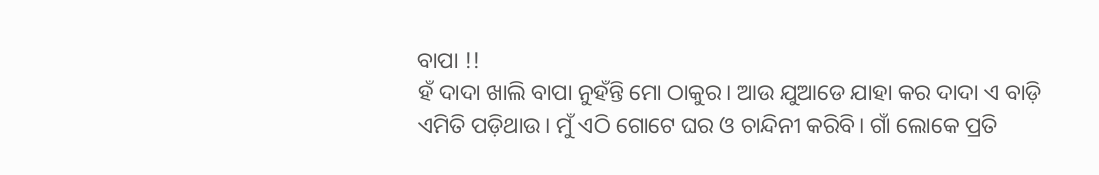ବାପା !!
ହଁ ଦାଦା ଖାଲି ବାପା ନୁହଁନ୍ତି ମୋ ଠାକୁର। ଆଉ ଯୁଆଡେ ଯାହା କର ଦାଦା ଏ ବାଡ଼ି ଏମିତି ପଡ଼ିଥାଉ। ମୁଁ ଏଠି ଗୋଟେ ଘର ଓ ଚାନ୍ଦିନୀ କରିବି। ଗାଁ ଲୋକେ ପ୍ରତି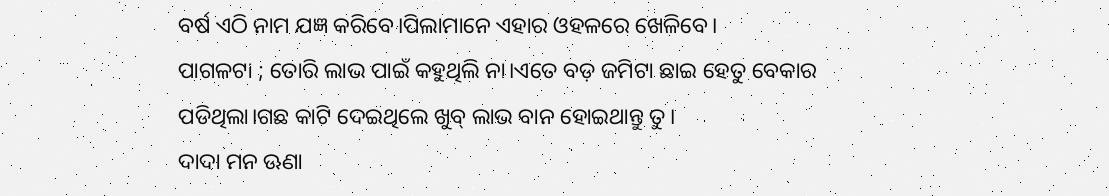ବର୍ଷ ଏଠି ନାମ ଯଜ୍ଞ କରିବେ।ପିଲାମାନେ ଏହାର ଓହଳରେ ଖେଳିବେ।
ପାଗଳଟା ; ତୋରି ଲାଭ ପାଇଁ କହୁଥିଲି ନା।ଏତେ ବଡ଼ ଜମିଟା ଛାଇ ହେତୁ ବେକାର ପଡିଥିଲା।ଗଛ କାଟି ଦେଇଥିଲେ ଖୁବ୍ ଲାଭ ବାନ ହୋଇଥାନ୍ତୁ ତୁ।
ଦାଦା ମନ ଊଣା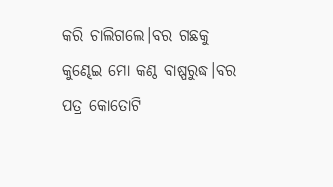କରି ଚାଲିଗଲେ।ବର ଗଛକୁ କୁଣ୍ଢେଇ ମୋ କଣ୍ଠ ବାଷ୍ପରୁଦ୍ଧ।ବର ପତ୍ର କୋତୋଟି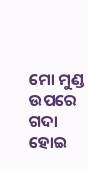ମୋ ମୁଣ୍ଡ ଉପରେ ଗଦା ହୋଇ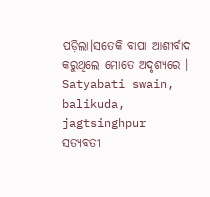ପଡ଼ିଲା।ସତେକି ବାପା ଆଶୀର୍ବାଦ କରୁଥିଲେ ମୋତେ ଅଦୃଶ୍ୟରେ ।
Satyabati swain, balikuda, jagtsinghpur
ସତ୍ୟବତୀ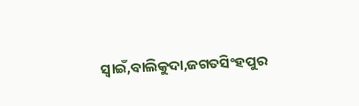ସ୍ୱାଇଁ,ବାଲିକୁଦା,ଜଗତସିଂହପୁର